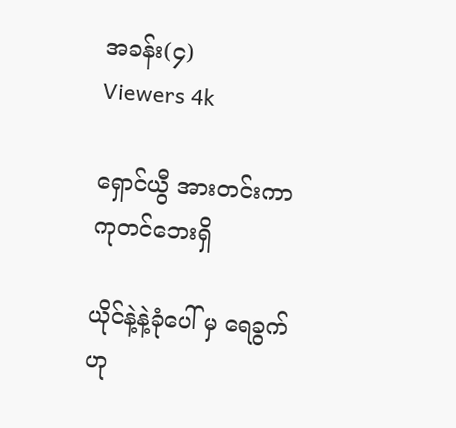အခန်း(၄)
Viewers 4k

ရှောင်ယွီ အားတင်းကာ ကုတင်ဘေးရှိ

ယိုင်နဲ့နဲ့ခုံပေါ် မှ ရေခွက်ဟု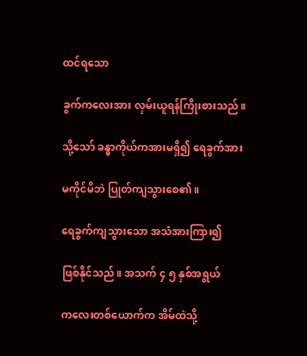ထင်ရသော

ခွက်ကလေးအား လှမ်းယူရန်ကြိုးစားသည်။

သို့သော် ခန္ဓာကိုယ်ကအားမရှိ၍ ရေခွက်အား

မကိုင်မိဘဲ ပြုတ်ကျသွားစေ၏။

ရေခွက်ကျသွားသော အသံအားကြား၍

ဖြစ်နိုင်သည်။ အသက် ၄ ၅ နှစ်အရွယ်

ကလေးတစ်ယောက်က အိမ်ထဲသို့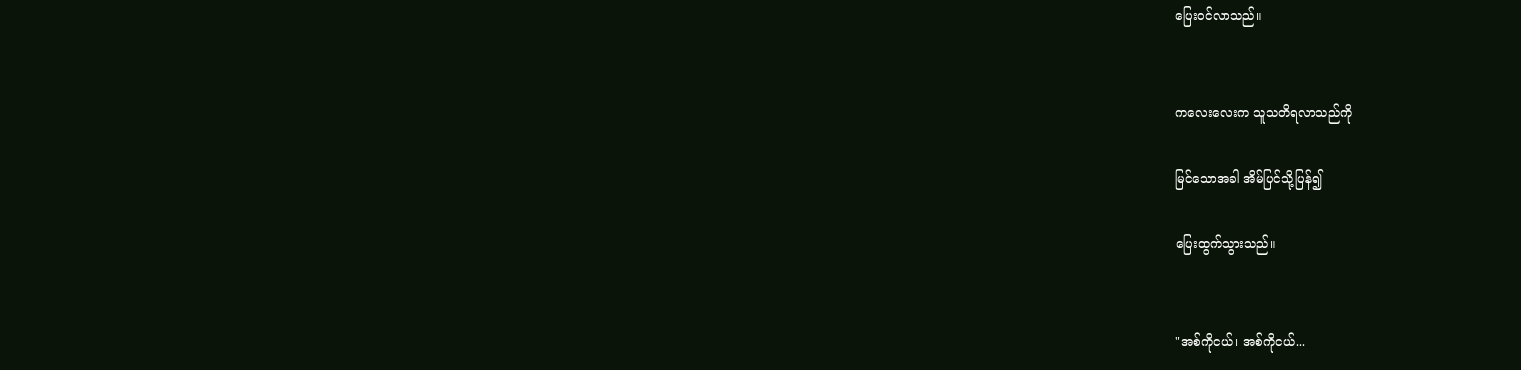ပြေးဝင်လာသည်။


ကလေးလေးက သူသတိရလာသည်ကို

မြင်သောအခါ အိမ်ပြင်သို့ပြန်၍

ပြေးထွက်သွားသည်။


"အစ်ကိုငယ်၊ အစ်ကိုငယ်...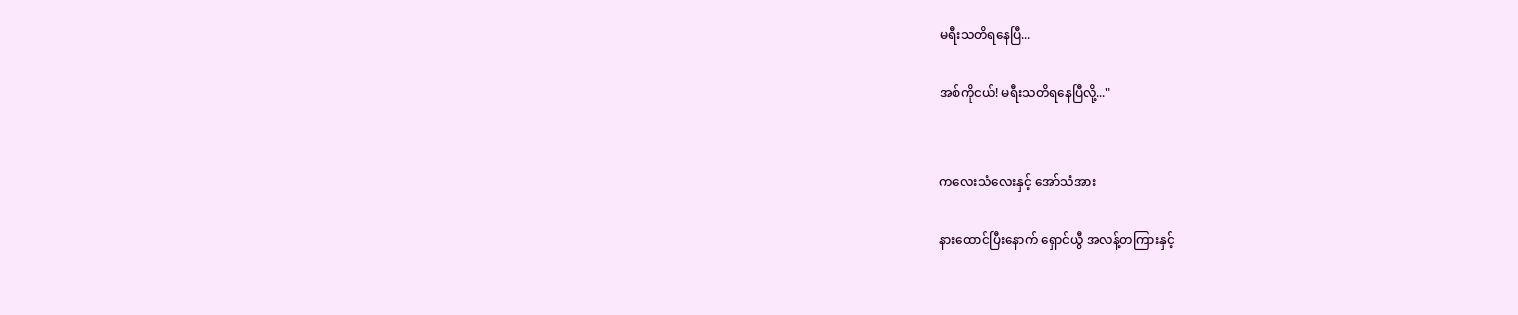မရီးသတိရနေပြီ...

အစ်ကိုငယ်! မရီးသတိရနေပြီလို့..."


ကလေးသံလေးနှင့် အော်သံအား

နားထောင်ပြီးနောက် ရှောင်ယွီ အလန့်တကြားနှင့်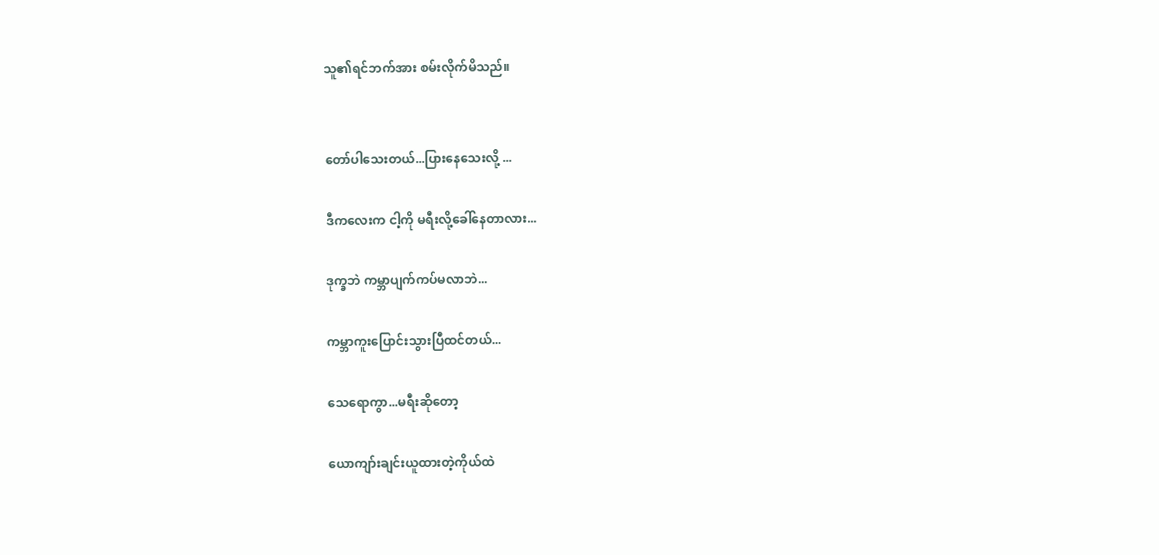သူ၏ရင်ဘက်အား စမ်းလိုက်မိသည်။


တော်ပါသေးတယ်...ပြားနေသေးလို့ ...

ဒီကလေးက ငါ့ကို မရီးလို့ခေါ်နေတာလား...

ဒုက္ခဘဲ ကမ္ဘာပျက်ကပ်မလာဘဲ...

ကမ္ဘာကူးပြောင်းသွားပြီထင်တယ်...

သေရောကွာ...မရီးဆိုတော့

ယောကျာ်းချင်းယူထားတဲ့ကိုယ်ထဲ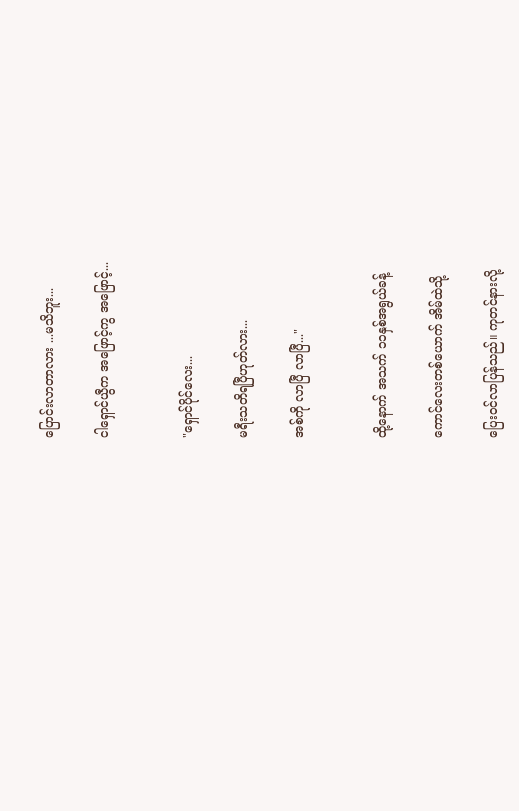ပြောင်းလာတာလား ...မသိဘူး...

ငါရှောင်ယွီက အဖြောင့်ကွ အဖြောင့်...


"ရှောင်ပိုင်လေး...

မရီးသတိရပြီဟုတ်လား...

အစ်ကို လာပြီ လာပြီ..."


ထို့နောက် အသက် ၁၁နှစ်အရွယ်ခန့်

ကောင်လေးတစ်ယောက် အိမ်ထဲသို့

ပြေးဝင်လာပြန်သည်။ ကုတင်နားလို့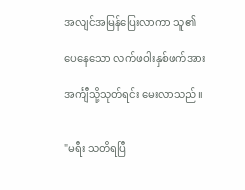အလျင်အမြန်ပြေးလာကာ သူ၏

ပေနေသော လက်ဖဝါးနှစ်ဖက်အား

အင်္ကျီသို့သုတ်ရင်း မေးလာသည်။


"မရီး သတိရပြီ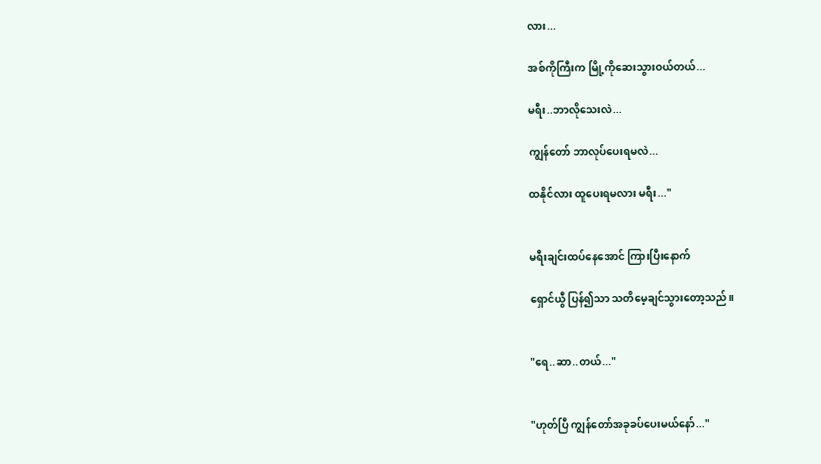လား...

အစ်ကိုကြီးက မြို့ကိုဆေးသွားဝယ်တယ်...

မရီး..ဘာလိုသေးလဲ...

ကျွန်တော် ဘာလုပ်ပေးရမလဲ...

ထနိုင်လား ထူပေးရမလား မရီး..."


မရီးချင်းထပ်နေအောင် ကြားပြီးနောက်

ရှောင်ယွီ ပြန်၍သာ သတိမေ့ချင်သွားတော့သည်။


"ရေ..ဆာ..တယ်..."


"ဟုတ်ပြီ ကျွန်တော်အခုခပ်ပေးမယ်နော်..."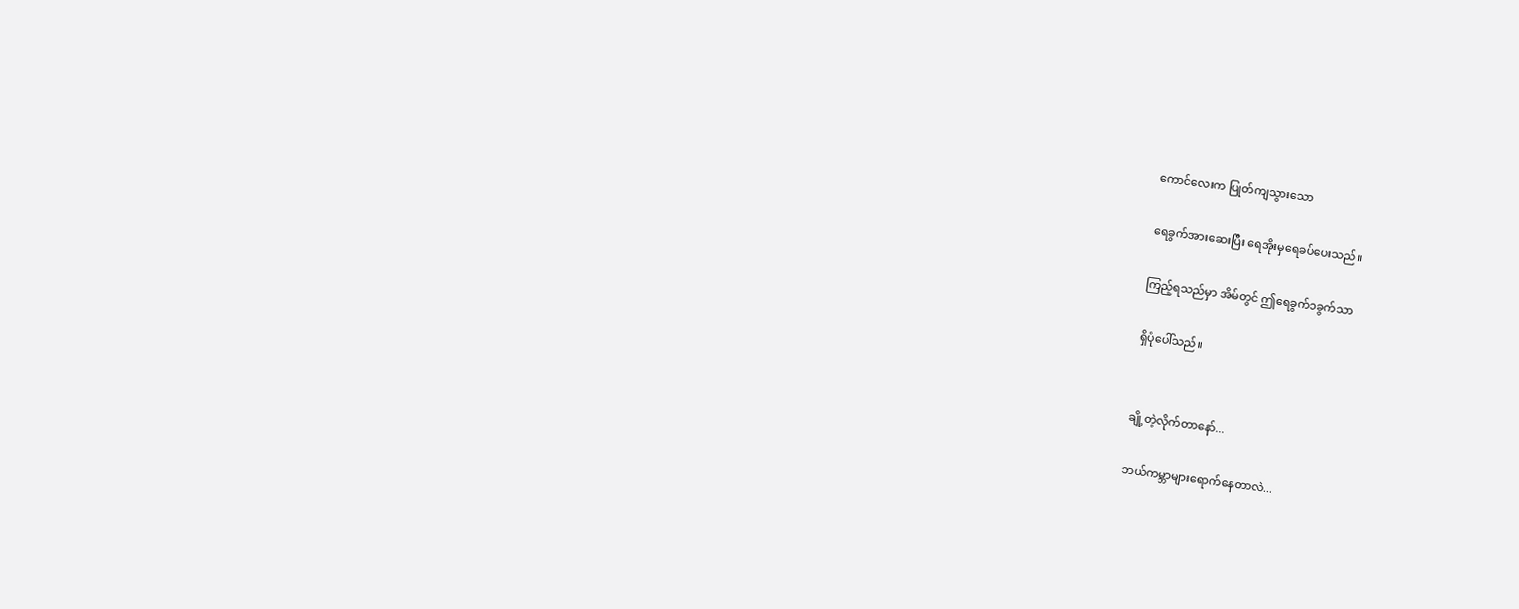ကောင်လေးက ပြုတ်ကျသွားသော

ရေခွက်အားဆေးပြီး ရေအိုးမှရေခပ်ပေးသည်။

ကြည့်ရသည်မှာ အိမ်တွင် ဤရေခွက်၁ခွက်သာ

ရှိပုံပေါ်သည်။


ချို့တဲ့လိုက်တာနော်...

ဘယ်ကမ္ဘာများရောက်နေတာလဲ...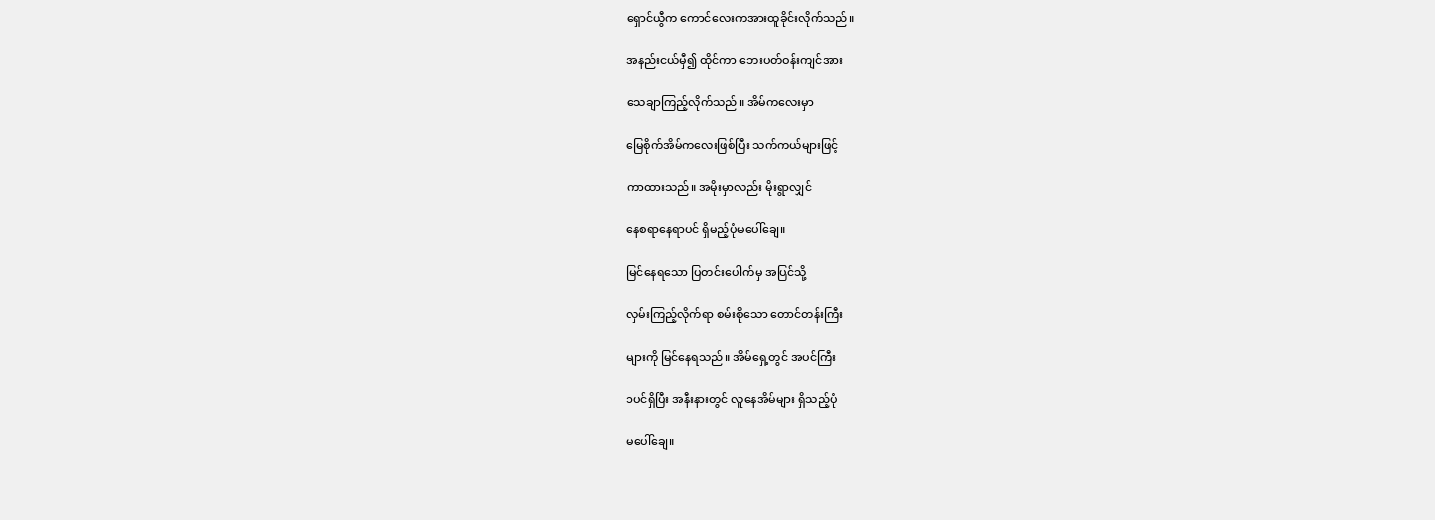ရှောင်ယွီက ကောင်လေးကအားထူခိုင်းလိုက်သည်။

အနည်းငယ်မှီ၍ ထိုင်ကာ ဘေးပတ်ဝန်းကျင်အား

သေချာကြည့်လိုက်သည်။ အိမ်ကလေးမှာ

မြေစိုက်အိမ်ကလေးဖြစ်ပြီး သက်ကယ်များဖြင့်

ကာထားသည်။ အမိုးမှာလည်း မိုးရွာလျှင်

နေစရာနေရာပင် ရှိမည့်ပုံမပေါ်ချေ။

မြင်နေရသော ပြတင်းပေါက်မှ အပြင်သို့

လှမ်းကြည့်လိုက်ရာ စမ်းစိုသော တောင်တန်းကြီး

များကို မြင်နေရသည်။ အိမ်ရှေ့တွင် အပင်ကြီး

၁ပင်ရှိပြီး အနီးနားတွင် လူနေအိမ်များ ရှိသည့်ပုံ

မပေါ်ချေ။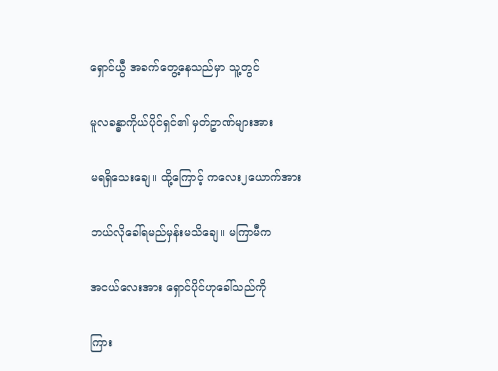ရှောင်ယွီ အခက်တွေ့နေသည်မှာ သူ့တွင်

မူလခန္ဓာကိုယ်ပိုင်ရှင်၏ မှတ်ဥာဏ်များအား

မရရှိသေးချေ။ ထို့ကြောင့် ကလေး၂ယောက်အား

ဘယ်လိုခေါ်ရမည်မှန်းမသိချေ။ မကြာမီက

အငယ်လေးအား ရှောင်ပိုင်ဟုခေါ်သည်ကို

ကြား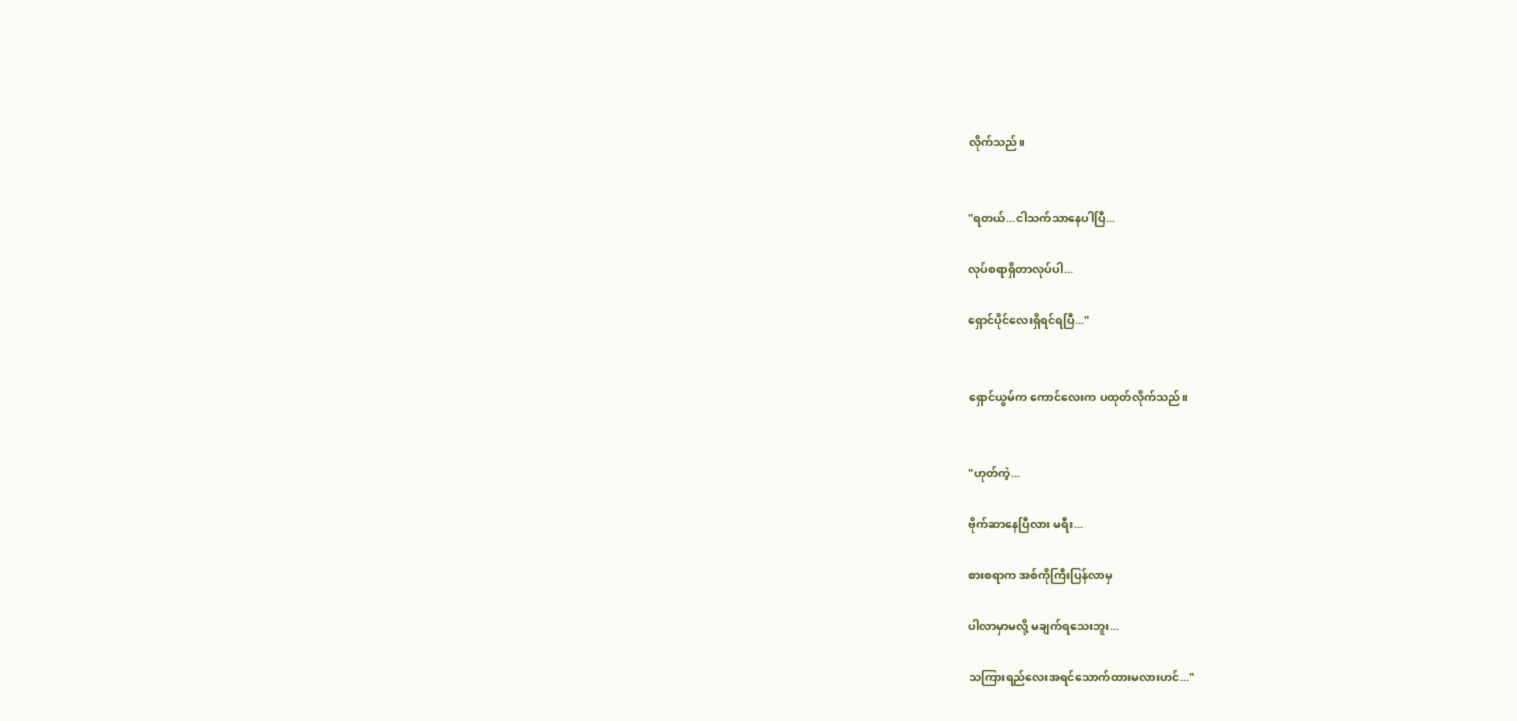လိုက်သည်။


"ရတယ်...ငါသက်သာနေပါပြီ...

လုပ်စရာရှိတာလုပ်ပါ...

ရှောင်ပိုင်လေးရှိရင်ရပြီ..."


ရှောင်ယွမ်က ကောင်လေးက ပထုတ်လိုက်သည်။


"ဟုတ်ကဲ့...

ဗိုက်ဆာနေပြီလား မရီး...

စားစရာက အစ်ကိုကြီးပြန်လာမှ

ပါလာမှာမလို့ မချက်ရသေးဘူး...

သကြားရည်လေးအရင်သောက်ထားမလားဟင်..."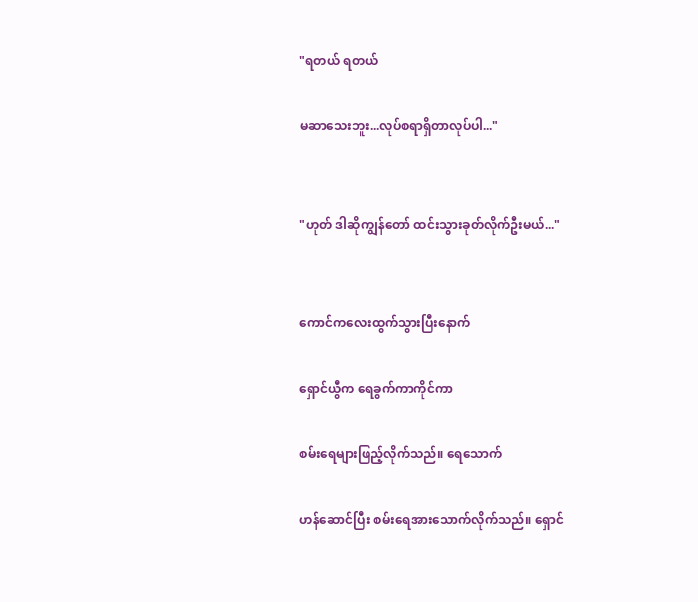"ရတယ် ရတယ်

မဆာသေးဘူး...လုပ်စရာရှိတာလုပ်ပါ..."


"ဟုတ် ဒါဆိုကျွန်တော် ထင်းသွားခုတ်လိုက်ဦးမယ်..."


ကောင်ကလေးထွက်သွားပြီးနောက်

ရှောင်ယွီက ရေခွက်ကာကိုင်ကာ

စမ်းရေများဖြည့်လိုက်သည်။ ရေသောက်

ဟန်ဆောင်ပြီး စမ်းရေအားသောက်လိုက်သည်။ ရှောင်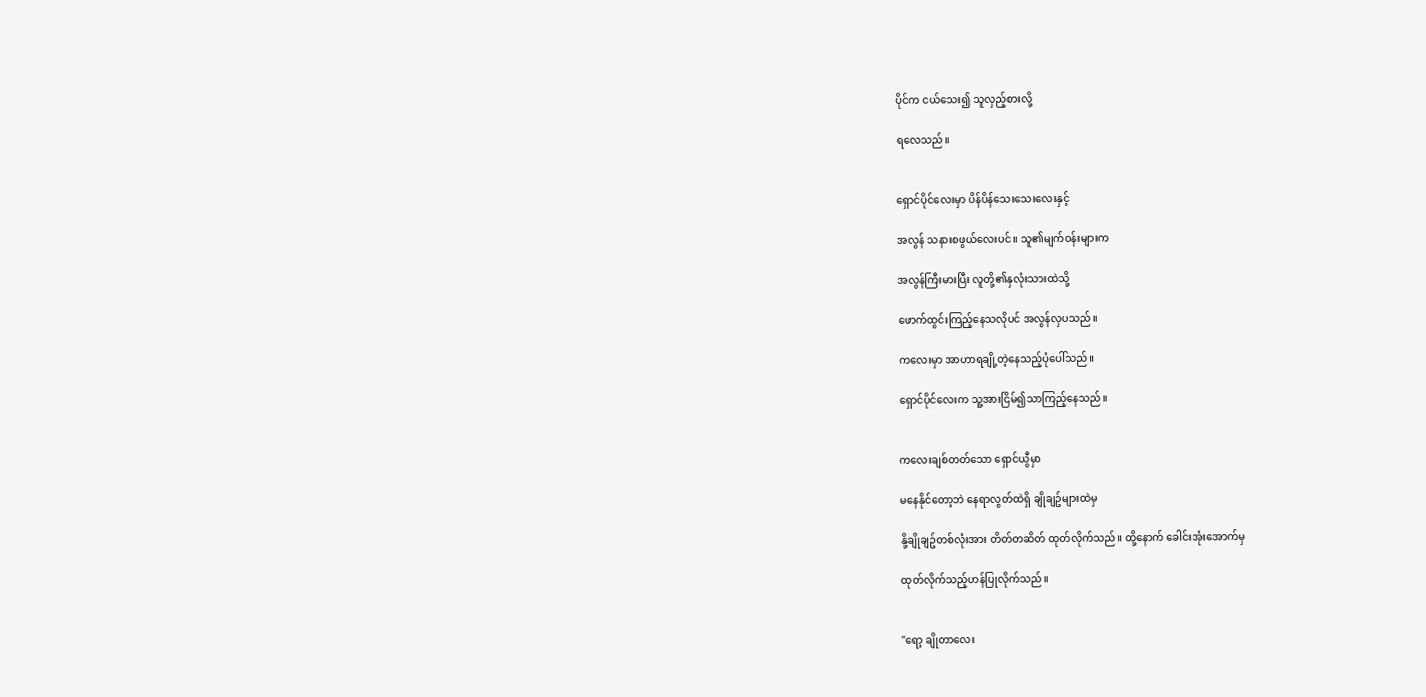ပိုင်က ငယ်သေး၍ သူလှည့်စားလို့

ရလေသည်။


ရှောင်ပိုင်လေးမှာ ပိန်ပိန်သေးသေးလေးနှင့်

အလွန် သနားစဖွယ်လေးပင်။ သူ၏မျက်ဝန်းများက

အလွန်ကြီးမားပြီး လူတို့၏နှလုံးသားထဲသို့

ဖောက်ထွင်းကြည့်နေသလိုပင် အလွန်လှပသည်။

ကလေးမှာ အာဟာရချို့တဲ့နေသည့်ပုံပေါ်သည်။

ရှောင်ပိုင်လေးက သူ့အားငြိမ်၍သာကြည့်နေသည်။


ကလေးချစ်တတ်သော ရှောင်ယွီမှာ

မနေနိုင်တော့ဘဲ နေရာလွတ်ထဲရှိ ချိုချဥ်များထဲမှ

နို့ချိုချဥ်တစ်လုံးအား တိတ်တဆိတ် ထုတ်လိုက်သည်။ ထို့နောက် ခေါင်းအုံးအောက်မှ

ထုတ်လိုက်သည့်ဟန်ပြုလိုက်သည်။


"ရော့ ချိုတာလေး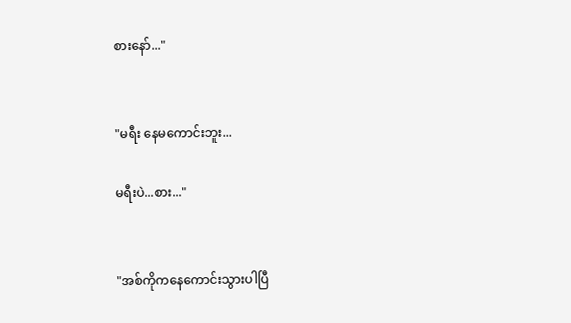စားနော်..."


"မရီး နေမကောင်းဘူး...

မရီးပဲ...စား..."


"အစ်ကိုကနေကောင်းသွားပါပြီ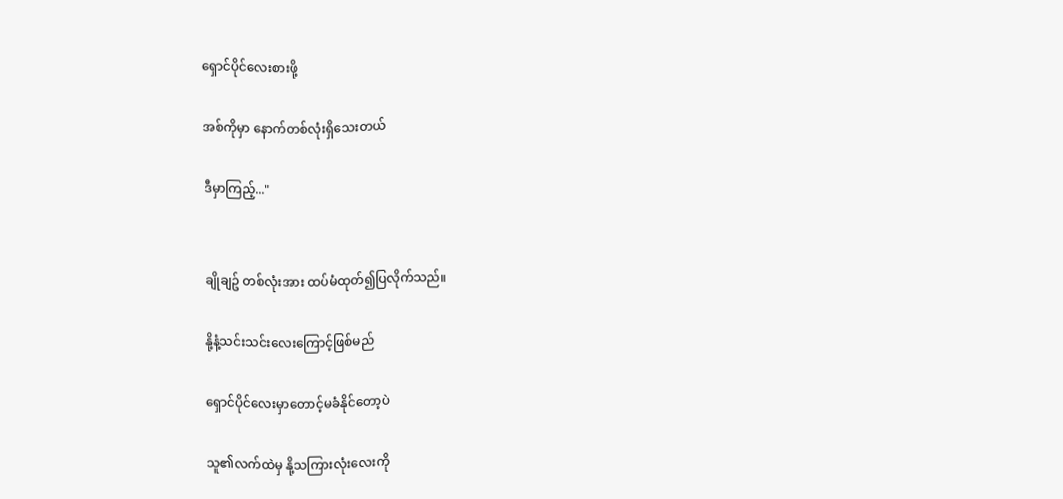ရှောင်ပိုင်လေးစားဖို့

အစ်ကိုမှာ နောက်တစ်လုံးရှိသေးတယ်

ဒီမှာကြည့်..."


ချိုချဥ် တစ်လုံးအား ထပ်မံထုတ်၍ပြလိုက်သည်။

နို့နံ့သင်းသင်းလေးကြောင့်ဖြစ်မည်

ရှောင်ပိုင်လေးမှာတောင့်မခံနိုင်တော့ပဲ

သူ၏လက်ထဲမှ နို့သကြားလုံးလေးကို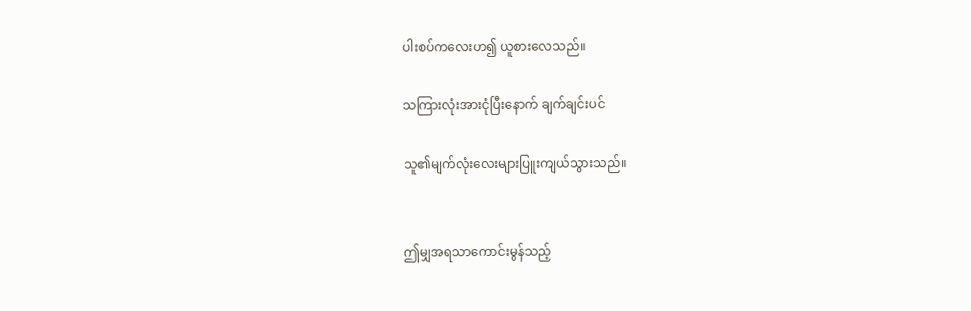ပါးစပ်ကလေးဟ၍ ယူစားလေသည်။

သကြားလုံးအားငုံပြီးနောက် ချက်ချင်းပင်

သူ၏မျက်လုံးလေးများပြူးကျယ်သွားသည်။


ဤမျှအရသာကောင်းမွန်သည့်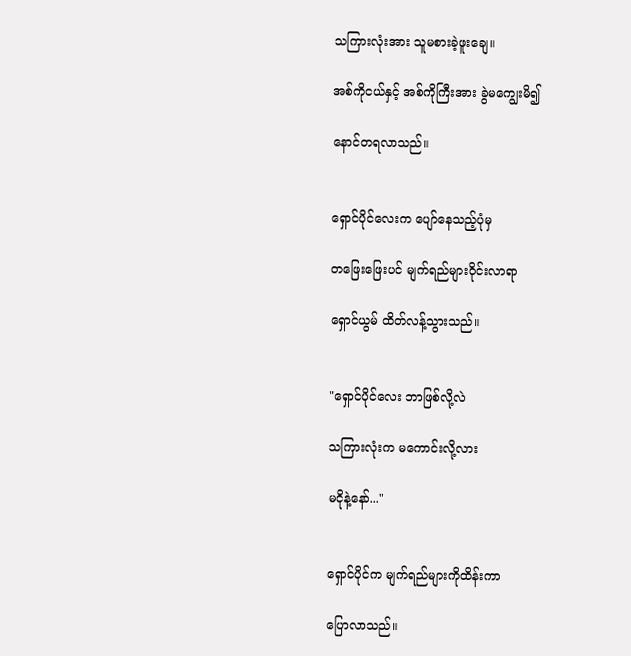သကြားလုံးအား သူမစားခဲ့ဖူးချေ။

အစ်ကိုငယ်နှင့် အစ်ကိုကြီးအား ခွဲမကျွေးမိ၍

နောင်တရလာသည်။


ရှောင်ပိုင်လေးက ပျော်နေသည့်ပုံမှ

တဖြေးဖြေးပင် မျက်ရည်များဝိုင်းလာရာ

ရှောင်ယွမ် ထိတ်လန့်သွားသည်။


"ရှောင်ပိုင်လေး ဘာဖြစ်လို့လဲ

သကြားလုံးက မကောင်းလို့လား

မငိုနဲ့နော်..."


ရှောင်ပိုင်က မျက်ရည်များကိုထိန်းကာ

ပြောလာသည်။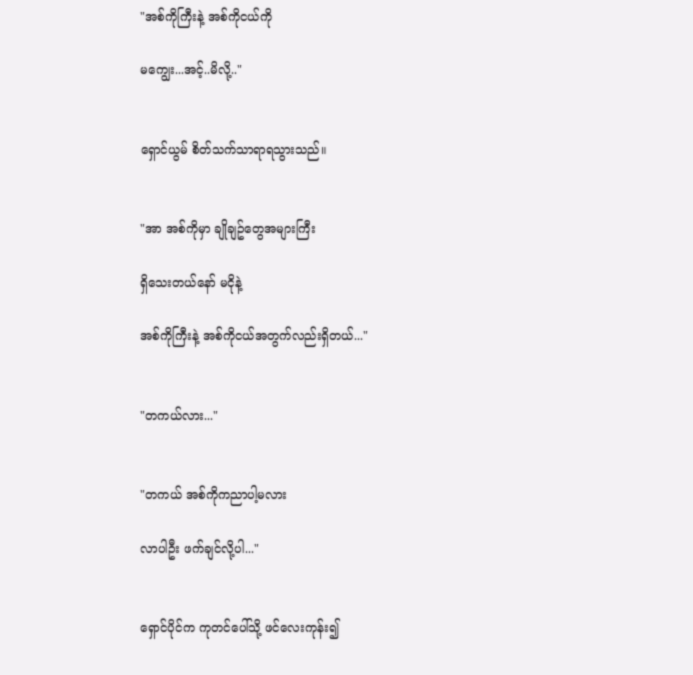"အစ်ကိုကြီးနဲ့ အစ်ကိုငယ်ကို

မကျွေး...အင့်..မိလို့.."


ရှောင်ယွမ် စိတ်သက်သာရာရသွားသည်။


"အာ အစ်ကိုမှာ ချိုချဥ်တွေအများကြီး

ရှိသေးတယ်နော် မငိုနဲ့

အစ်ကိုကြီးနဲ့ အစ်ကိုငယ်အတွက်လည်းရှိတယ်..."


"တကယ်လား..."


"တကယ် အစ်ကိုကညာပါ့မလား

လာပါဦး ဖက်ချင်လို့ပါ..."


ရှောင်ပိုင်က ကုတင်ပေါ်သို့ ဖင်လေးကုန်း၍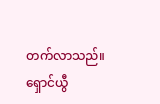တက်လာသည်။ ရှောင်ယွီ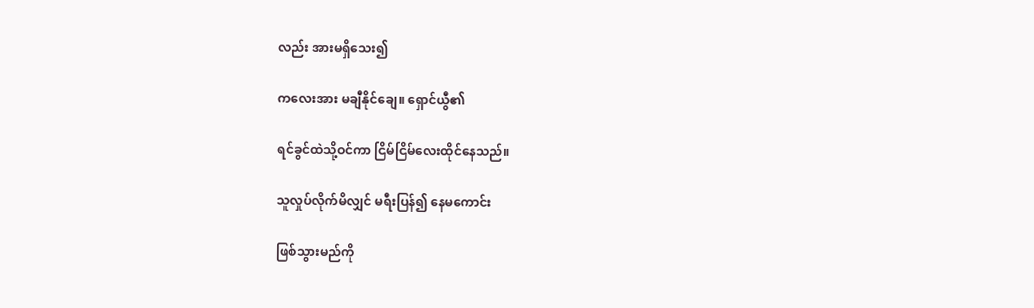လည်း အားမရှိသေး၍

ကလေးအား မချီနိုင်ချေ။ ရှောင်ယွီ၏

ရင်ခွင်ထဲသို့ဝင်ကာ ငြိမ်ငြိမ်လေးထိုင်နေသည်။

သူလှုပ်လိုက်မိလျှင် မရီးပြန်၍ နေမကောင်း

ဖြစ်သွားမည်ကို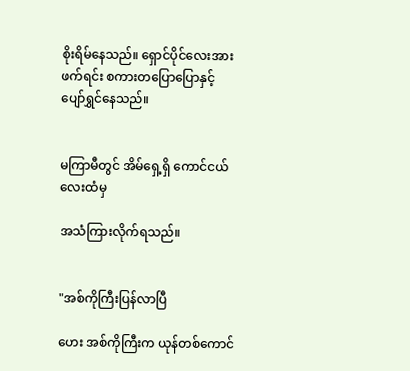စိုးရိမ်နေသည်။ ရှောင်ပိုင်လေးအားဖက်ရင်း စကားတပြောပြောနှင့် ပျော်ရွှင်နေသည်။


မကြာမီတွင် အိမ်ရှေ့ရှိ ကောင်ငယ်လေးထံမှ

အသံကြားလိုက်ရသည်။


"အစ်ကိုကြီးပြန်လာပြီ

ဟေး အစ်ကိုကြီးက ယုန်တစ်ကောင်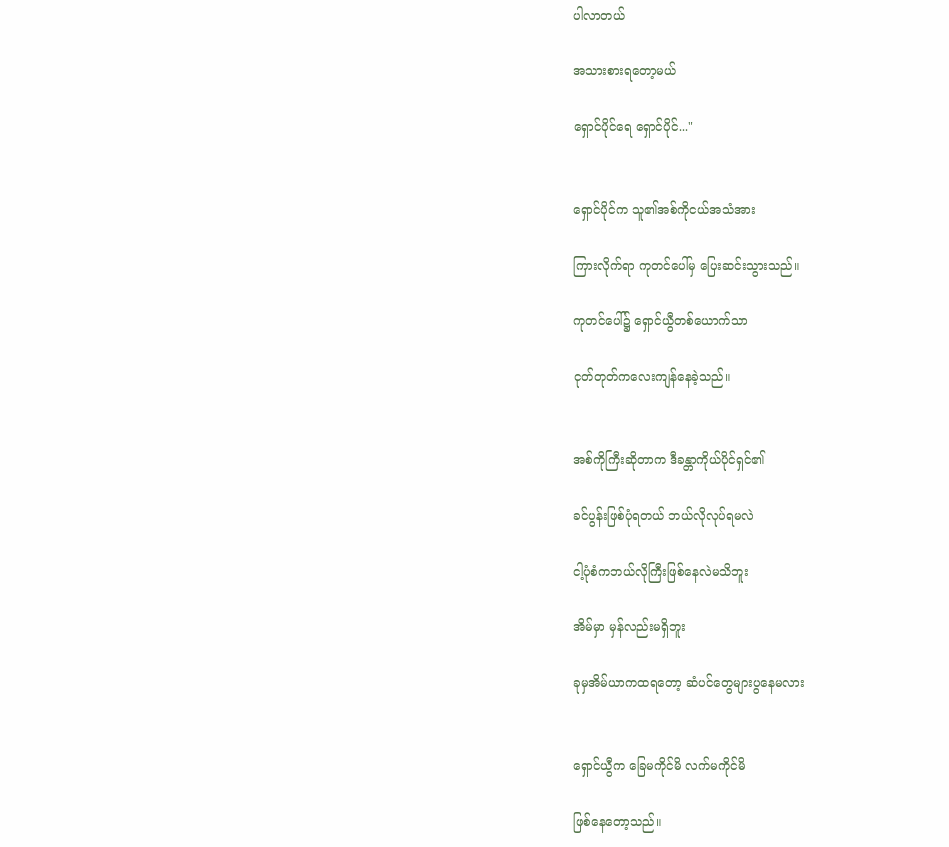ပါလာတယ်

အသားစားရတော့မယ်

ရှောင်ပိုင်ရေ ရှောင်ပိုင်..."


ရှောင်ပိုင်က သူ၏အစ်ကိုငယ်အသံအား

ကြားလိုက်ရာ ကုတင်ပေါ်မှ ပြေးဆင်းသွားသည်။

ကုတင်ပေါ်၌ ရှောင်ယွီတစ်ယောက်သာ

ငုတ်တုတ်ကလေးကျန်နေခဲ့သည်။


အစ်ကိုကြီးဆိုတာက ဒီခန္တာကိုယ်ပိုင်ရှင်၏

ခင်ပွန်းဖြစ်ပုံရတယ် ဘယ်လိုလုပ်ရမလဲ

ငါ့ပုံစံကဘယ်လိုကြီးဖြစ်နေလဲမသိဘူး

အိမ်မှာ မှန်လည်းမရှိဘူး

ခုမှအိမ်ယာကထရတော့ ဆံပင်တွေများပွနေမလား


ရှောင်ယွီက ခြေမကိုင်မိ လက်မကိုင်မိ

ဖြစ်နေတော့သည်။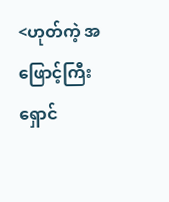<ဟုတ်ကဲ့ အဖြောင့်ကြီး ရှောင်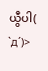ယွီပါ( `д´)>